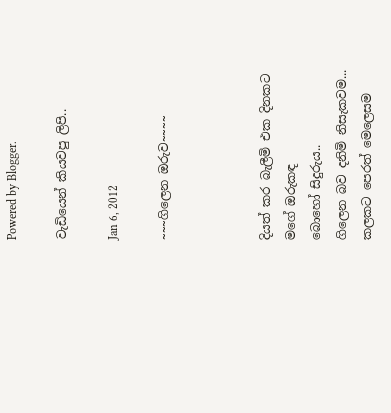Powered by Blogger.

වැඩියෙන් කියවපු ලිපි..

Jan 6, 2012

~~~ගිලෙන ඔරුව~~~~



දියත් කර බැලීමි එක දිනකට
මගේ ඔරුකඳ
බොහෝ සිදුරුය..
ගිලෙන බව දනිමි නිසැකවම...
කලකට පෙරත් මෙලෙසම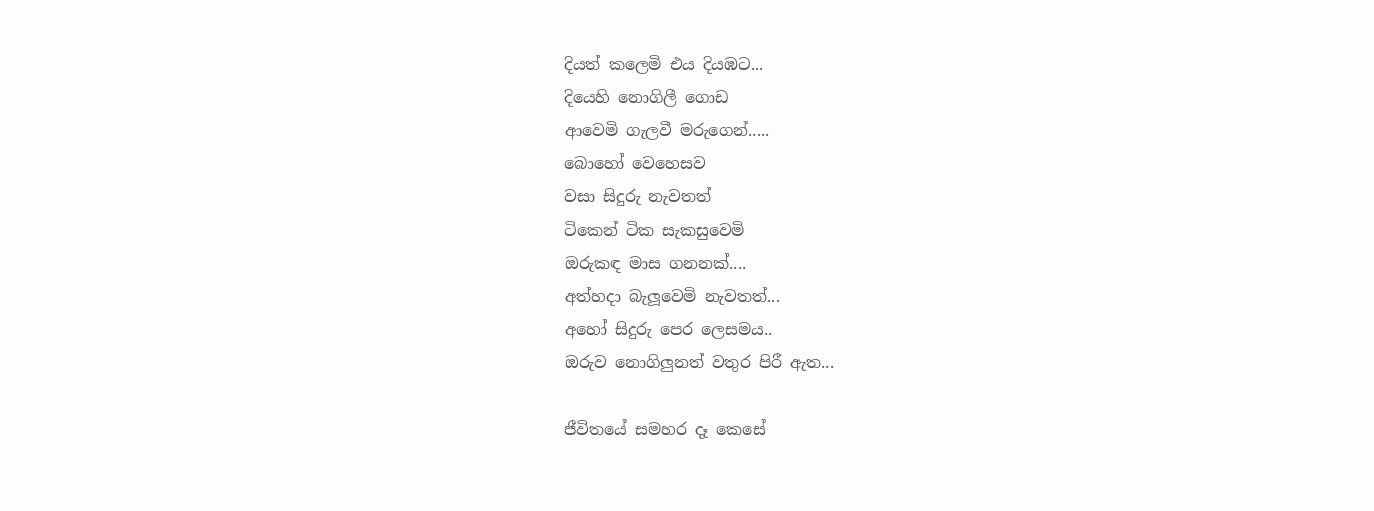දියත් කලෙමි එය දියඹට...
දියෙහි නොගිලී ගොඩ
ආවෙමි ගැලවී මරුගෙන්.....
බොහෝ වෙහෙසව
වසා සිදුරු නැවතත්
ටිකෙන් ටික සැකසුවෙමි
ඔරුකඳ මාස ගනනක්....
අත්හදා බැලූවෙමි නැවතත්...
අහෝ සිදුරු පෙර ලෙසමය..
ඔරුව නොගිලුනත් වතුර පිරී ඇත...

ජීවිතයේ සමහර දෑ කෙසේ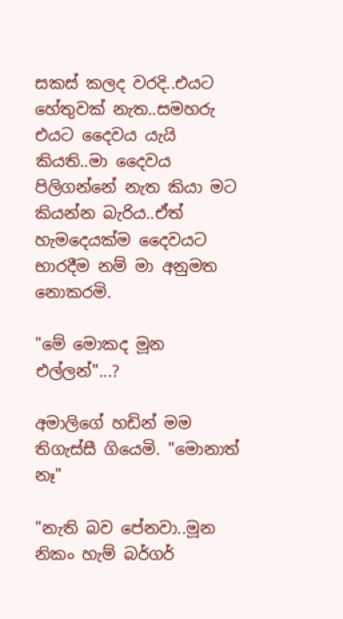සකස් කලද වරදි..එයට හේතුවක් නැත..සමහරු එයට දෛවය ‍යැයි කියති..මා දෛවය පිලිගන්නේ නැත කියා මට කියන්න බැරිය..ඒත් හැමදෙයක්ම දෛවයට භාරදීම නම් මා අනුමත නොකරමි.

"මේ මොකද මූන එල්ලන්"...?

අමාලිගේ හඩින් මම තිගැස්සී ගියෙමි. "මොනාත් නෑ"

"නැති බව පේනවා..මූන නිකං හැම් බර්ගර්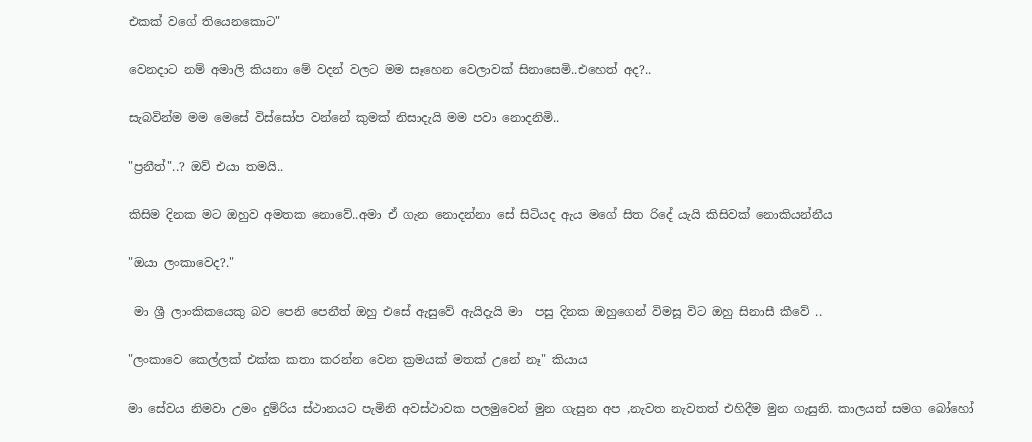එකක් වගේ තියෙනකොට"

වෙනදාට නම් අමාලි කියනා මේ වදන් වලට මම සෑහෙන වෙලාවක් සිනාසෙමි..එහෙත් අද?..

සැබවින්ම මම මෙසේ විස්සෝප වන්නේ කුමක් නිසාදැයි මම පවා නොදනිමි..

"ප්‍රනීත්"..? ඔව් එයා තමයි..

කිසිම දිනක මට ඔහුව අමතක නොවේ..අමා ඒ ගැන නොදන්නා සේ සිටියද ඇය මගේ සිත රිදේ යැයි කිසිවක් නොකියන්නීය

"ඔයා ලංකාවෙද?."

 මා ශ්‍රී ලාංකිකයෙකු බව පෙනි පෙනීත් ඔහු එසේ ඇසුවේ ඇයිදැයි මා  පසු දිනක ඔහුගෙන් විමසූ විට ඔහු සිනාසී කීවේ ..

"ලංකාවෙ කෙල්ලක් එක්ක කතා කරන්න වෙන ක්‍රමයක් මතක් උනේ නෑ" කියාය

මා සේවය නිමවා උමං දුම්රිය ස්ථානයට පැමිනි අවස්ථාවක පලමුවෙන් මුන ගැසුන අප ,නැවත නැවතත් එහිදීම මුන ගැසුනි. කාලයත් සමග බෝහෝ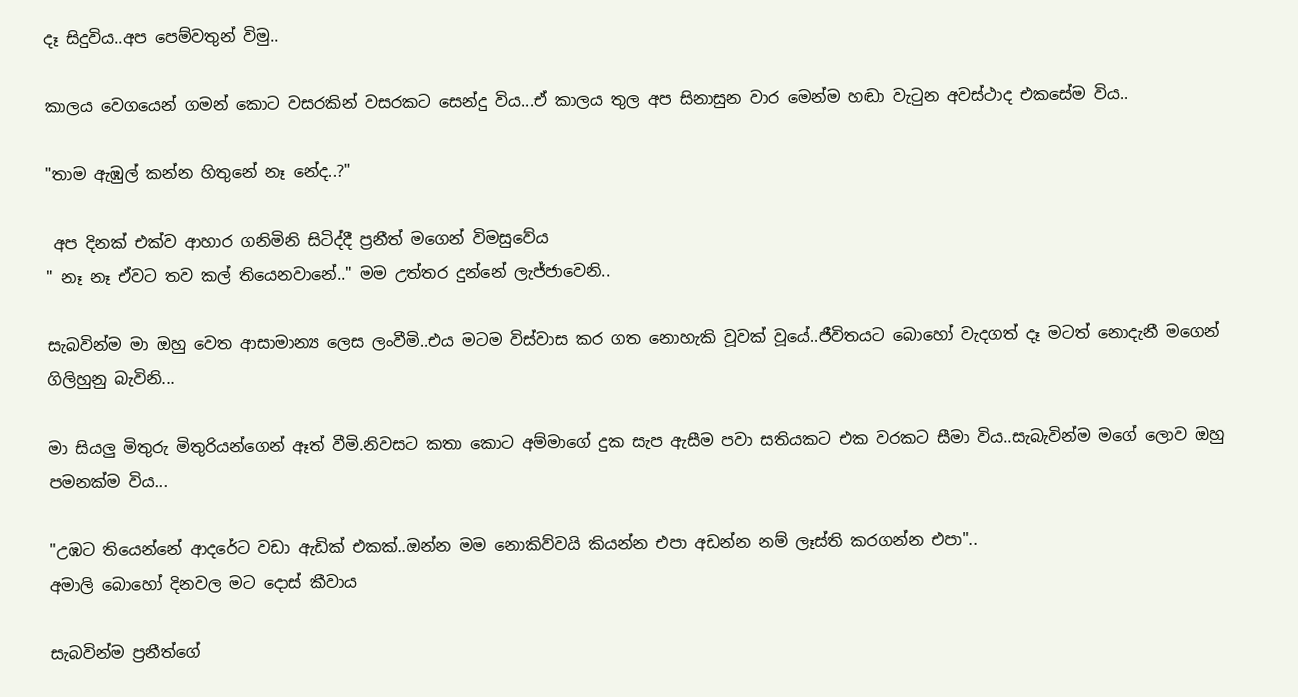දෑ සිදුවිය..අප පෙම්වතුන් විමු..

කාලය වෙගයෙන් ගමන් කොට වසරකින් වසරකට සෙන්දු විය...ඒ කාලය තුල අප සිනාසුන වාර මෙන්ම හඬා වැටුන අවස්ථාද එකසේම විය..

"තාම ඇඹුල් කන්න හිතුනේ නෑ නේද..?"

 අප දිනක් එක්ව ආහාර ගනිමිනි සිටිද්දී ප්‍රනීත් මගෙන් විමසුවේය
" නෑ නෑ ඒවට තව කල් තියෙනවානේ.." මම උත්තර දුන්නේ ලැජ්ජාවෙනි..

සැබවින්ම මා ඔහු වෙත ආසාමාන්‍ය ලෙස ලංවීමි..එය මටම විස්වාස කර ගත නොහැකි වූවක් වූයේ..ජීවිතයට බොහෝ වැදගත් දෑ මටත් නොදැනී මගෙන් ගිලිහුනු බැවිනි...

මා සියලු මිතුරු මිතුරියන්ගෙන් ඈත් වීමි.නිවසට කතා කොට අම්මාගේ දුක සැප ඇසීම පවා සතියකට එක වරකට සීමා විය..සැබැවින්ම මගේ ලොව ඔහු පමනක්ම විය...

"උඹට තියෙන්නේ ආදරේට වඩා ඇඩික් එකක්..ඔන්න මම නොකිව්වයි කියන්න එපා අඩන්න නම් ලෑස්ති කරගන්න එපා"..
අමාලි බොහෝ දිනවල මට දොස් කීවාය

සැබවින්ම ප්‍රනීත්ගේ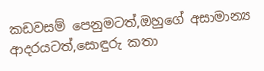කඩවසම් පෙනුමටත්,ඔහුගේ අසාමාන්‍ය ආදරයටත්,සොඳුරු කතා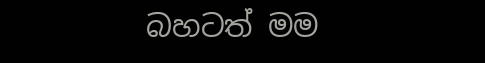බහටත් මම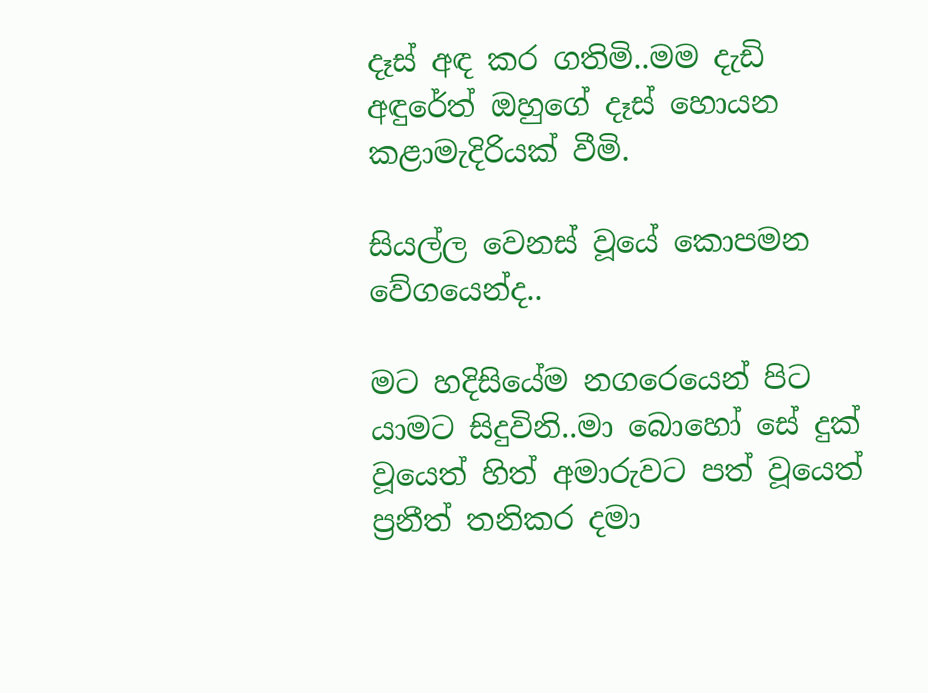දෑස් අඳ කර ගතිමි..මම දැඩි අඳුරේත් ඔහුගේ දෑස් හොයන කළාමැදිරියක් වීමි.

සියල්ල වෙනස් වූයේ කොපමන වේගයෙන්ද..

මට හදිසියේම නගරෙයෙන් පිට යාමට සිදුවිනි..මා බොහෝ සේ දුක් වූයෙත් හිත් අමාරුවට පත් වූයෙත් ප්‍රනීත් තනිකර දමා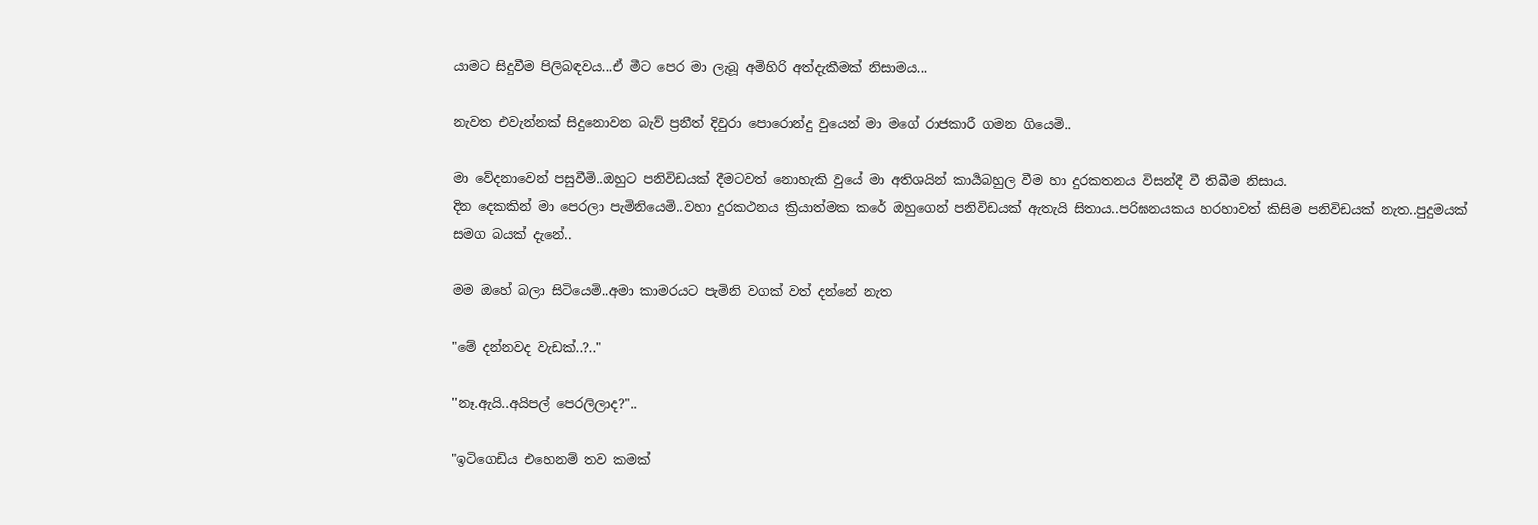යාමට සිදුවීම පිලිබඳවය...ඒ මීට පෙර මා ලැබූ අමිහිරි අත්දැකීමක් නිසාමය...

නැවත එවැන්නක් සිදුනොවන බැව් ප්‍රනීත් දිවුරා පොරොන්දු වුයෙන් මා මගේ රාජකාරී ගමන ගියෙමි..

මා වේදනාවෙන් පසුවීමි..ඔහුට පනිවිඩයක් දීමටවත් නොහැකි වුයේ මා අතිශයින් කාර්‍යබහුල වීම හා දුරකතනය විසන්දී වී තිබීම නිසාය.
දින දෙකකින් මා පෙරලා පැමිනියෙමි..වහා දුරකථනය ක්‍රියාත්මක කරේ ඔහුගෙන් පනිවිඩයක් ඇතැයි සිතාය..පරිඝනයකය හරහාවත් කිසිම පනිවිඩයක් නැත..පුදුමයක් සමග බයක් දැනේ..

මම ඔහේ බලා සිටියෙමි..අමා කාමරයට පැමිනි වගක් වත් දන්නේ නැත

"මේ දන්නවද වැඩක්..?.."

''නෑ.ඇයි..අයිපල් පෙරලිලාද?"..

"ඉටිගෙඩිය එහෙනම් තව කමක්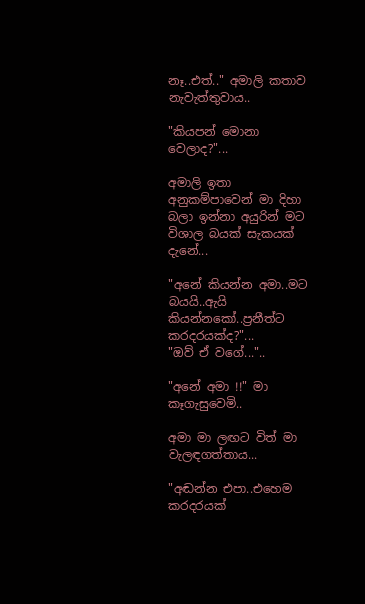නෑ..එත්.." අමාලි කතාව නැවැත්තුවාය..

"කියපන් මොනා වෙලාද?"...

අමාලි ඉතා අනුකම්පාවෙන් මා දිහා බලා ඉන්නා අයුරින් මට විශාල බයක් සැකයක් දැනේ...

"අනේ කියන්න අමා..මට බයයි..ඇයි කියන්නකෝ..ප්‍රනීත්ට කරදරයක්ද?"...
"ඔව් ඒ වගේ..."..

"අනේ අමා !!" මා කෑගැසුවෙමි..

අමා මා ලඟට විත් මා වැලඳගත්තාය...

"අඬන්න එපා..එහෙම කරදරයක්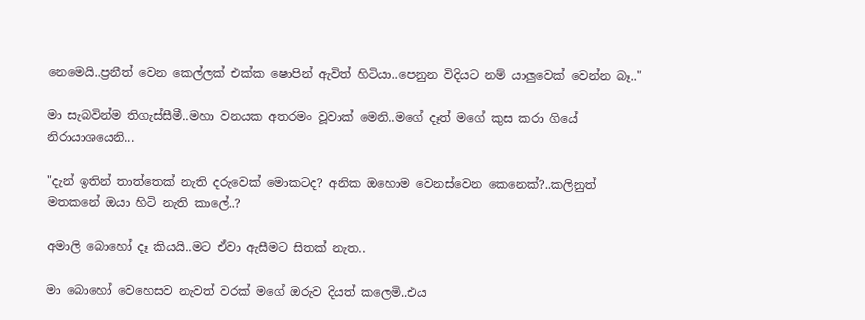නෙමෙයි..ප්‍රනීත් වෙන කෙල්ලක් එක්ක ෂොපින් ඇවිත් හිටියා..පෙනුන විදියට නම් යාලුවෙක් වෙන්න බෑ.."

මා සැබවින්ම තිගැස්සීමී..මහා වනයක අතරමං වූවාක් මෙනි..මගේ දෑත් මගේ කුස කරා ගියේ නිරායාශයෙනි...

"දැන් ඉතින් තාත්තෙක් නැති දරුවෙක් මොකටද? අනික ඔහොම වෙනස්වෙන කෙනෙක්?..කලිනුත් මතකනේ ඔයා හිටි නැති කාලේ..?

අමාලි බොහෝ දෑ කියයි..මට ඒවා ඇසීමට සිතක් නැත..

මා බොහෝ වෙහෙසව නැවත් වරක් මගේ ඔරුව දියත් කලෙමි..එය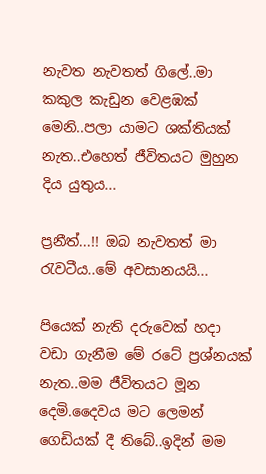නැවත නැවතත් ගිලේ..මා කකුල කැඩුන වෙළඹක් මෙනි..පලා යාමට ශක්තියක් නැත..එහෙත් ජීවිතයට මුහුන දිය යුතුය...

ප්‍රනීත්...!! ඔබ නැවතත් මා රැවටීය..මේ අවසානයයි...

පියෙක් නැති දරුවෙක් හදා වඩා ගැනීම මේ රටේ ප්‍රශ්නයක් නැත..මම ජීවිතයට මූන දෙමි.දෛවය මට ලෙමන් ගෙඩියක් දී තිබේ..ඉදින් මම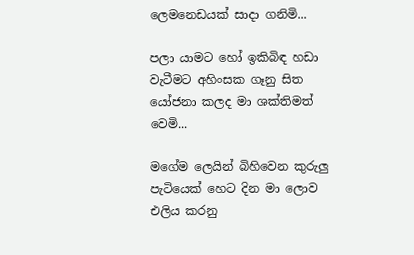ලෙමනෙඩයක් සාදා ගනිමි...

පලා යාමට හෝ ඉකිබිඳ හඩා වැටීමට අහිංසක ගෑනු සිත යෝජනා කලද මා ශක්තිමත් වෙමි...

මගේම ලෙයින් බිහිවෙන කුරුලු පැටියෙක් හෙට දින මා ලොව එලිය කරනු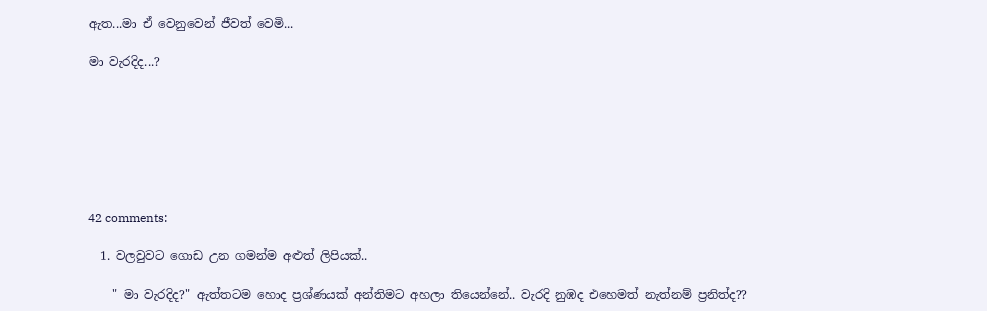ඇත...මා ඒ වෙනුවෙන් ජීවත් වෙමි...

මා වැරදිද...?







42 comments:

  1. වලවුවට ගොඩ උන ගමන්ම අළුත් ලිපියක්..

    " මා වැරදිද?" ඇත්තටම හොද ප්‍රශ්ණයක් අන්තිමට අහලා තියෙන්නේ.. වැරදි නුඹද එහෙමත් නැත්නම් ප්‍රනිත්ද??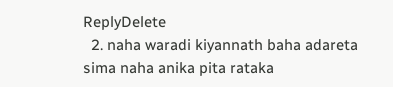ReplyDelete
  2. naha waradi kiyannath baha adareta sima naha anika pita rataka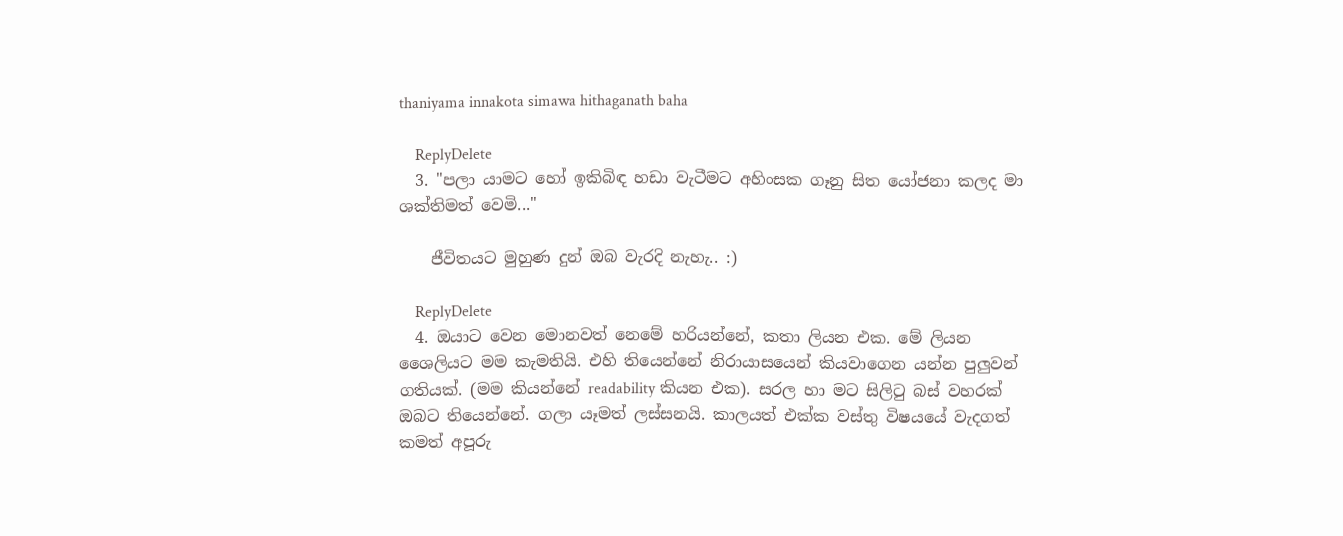thaniyama innakota simawa hithaganath baha

    ReplyDelete
  3. "පලා යාමට හෝ ඉකිබිඳ හඩා වැටීමට අහිංසක ගෑනු සිත යෝජනා කලද මා ශක්තිමත් වෙමි..."

    ජීවිතයට මුහුණ දුන් ඔබ වැරදි නැහැ.. :)

    ReplyDelete
  4. ඔයාට වෙන මොනවත් නෙමේ හරියන්නේ, කතා ලියන එක. මේ ලියන ශෛලියට මම කැමතියි. එහි තියෙන්නේ නිරායාසයෙන් කියවාගෙන යන්න පුලුවන් ගතියක්. (මම කියන්නේ readability කියන එක). සරල හා මට සිලිටු බස් වහරක් ඔබට තියෙන්නේ. ගලා යෑමත් ලස්සනයි. කාලයත් එක්ක වස්තු විෂයයේ වැදගත් කමත් අපූරු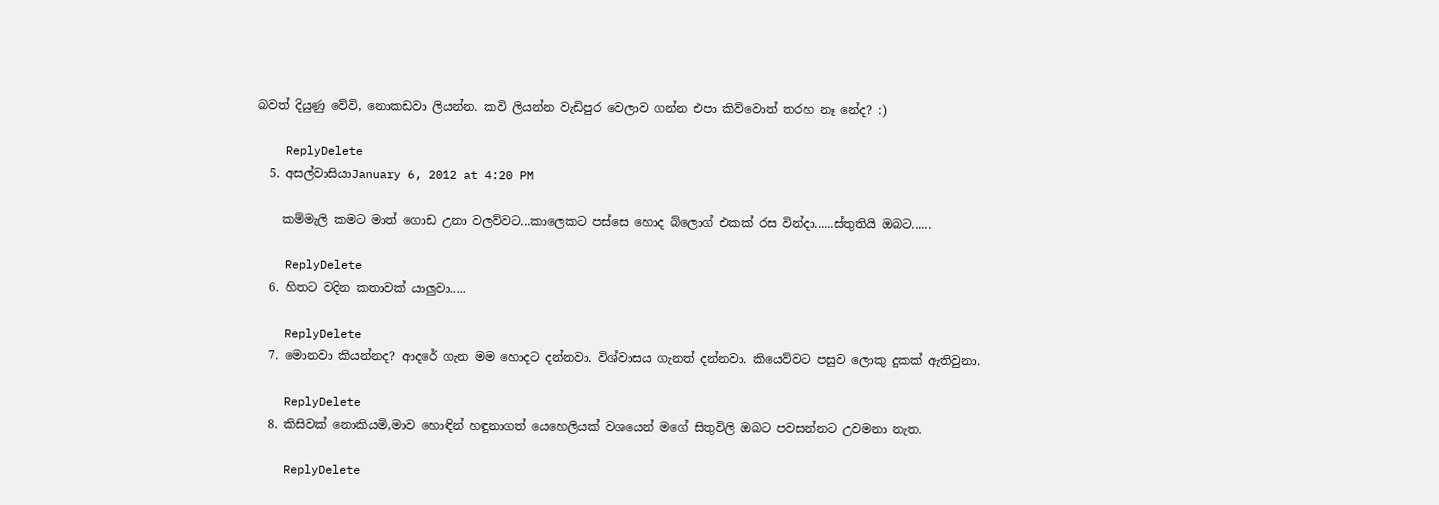බවත් දියුණු වේවි, නොකඩවා ලියන්න. කවි ලියන්න වැඩිපුර වෙලාව ගන්න එපා කිව්වොත් තරහ නෑ නේද? :)

    ReplyDelete
  5. අසල්වාසියාJanuary 6, 2012 at 4:20 PM

    කම්මැලි කමට මාත් ගොඩ උනා වලව්වට...කාලෙකට පස්සෙ හොද බ්ලොග් එකක් රස වින්දා......ස්තුතියි ඔබට......

    ReplyDelete
  6. හිතට වදින කතාවක් යාලුවා.....

    ReplyDelete
  7. මොනවා කියන්නද? ආදරේ ගැන මම හොදට දන්නවා. විශ්වාසය ගැනත් දන්නවා. කියෙව්වට පසුව ලොකු දුකක් ඇතිවුනා.

    ReplyDelete
  8. කිසිවක් නොකියමි,මාව හොඳින් හඳුනාගත් යෙහෙලියක් වශයෙන් මගේ සිතුවිලි ඔබට පවසන්නට උවමනා නැත.

    ReplyDelete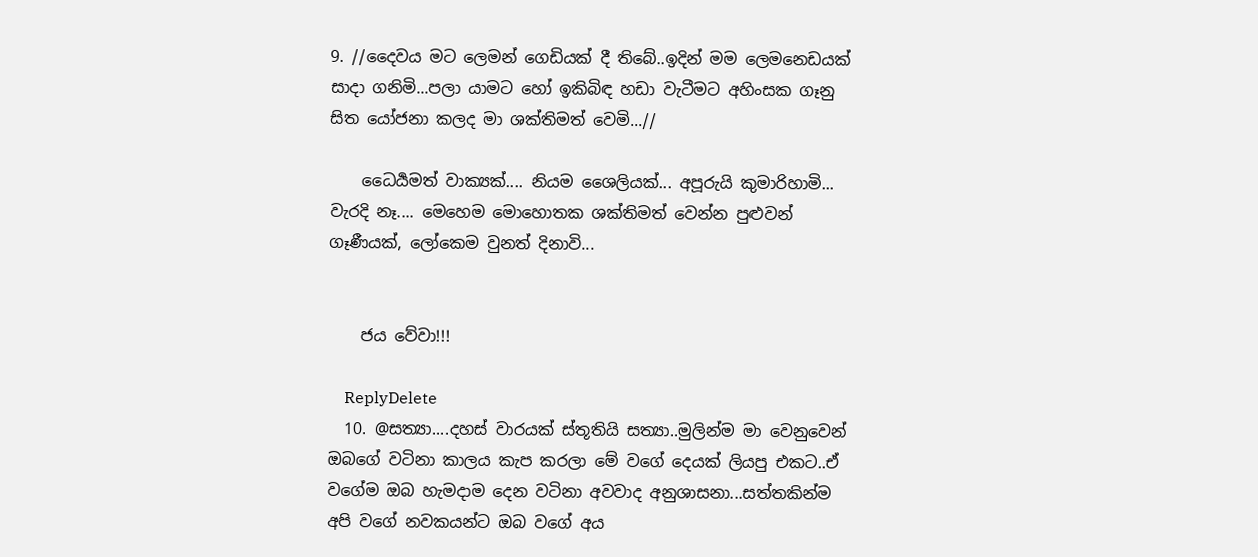9. //දෛවය මට ලෙමන් ගෙඩියක් දී තිබේ..ඉදින් මම ලෙමනෙඩයක් සාදා ගනිමි...පලා යාමට හෝ ඉකිබිඳ හඩා වැටීමට අහිංසක ගෑනු සිත යෝජනා කලද මා ශක්තිමත් වෙමි...//

    ධෛර්‍යමත් වාක්‍යක්.... නියම ශෛලියක්... අපූරුයි කුමාරිහාමි... වැරදි නෑ.... මෙහෙම මොහොතක ශක්තිමත් වෙන්න පුළුවන් ගෑණීයක්, ලෝකෙම වුනත් දිනාවි...


    ජය වේවා!!!

    ReplyDelete
  10. @සත්‍යා....දහස් වාරයක් ස්තූතියි සත්‍යා..මුලින්ම මා වෙනුවෙන් ඔබගේ වටිනා කාලය කැප කරලා මේ වගේ දෙයක් ලියපු එකට..ඒ වගේම ඔබ හැමදාම දෙන වටිනා අවවාද අනුශාසනා...සත්තකින්ම අපි වගේ නවකයන්ට ඔබ වගේ අය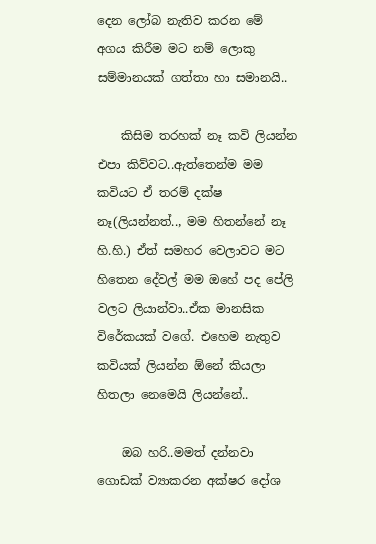දෙන ලෝබ නැතිව කරන මේ අගය කිරීම මට නම් ලොකු සම්මානයක් ගත්තා හා සමානයි..

    කිසිම තරහක් නෑ කවි ලියන්න එපා කිව්වට..ඇත්තෙන්ම මම කවියට ඒ තරම් දක්ෂ නෑ(ලියන්නත්.., මම හිතන්නේ නෑ හි.හි.) ඒත් සමහර වෙලාවට මට හිතෙන දේවල් මම ඔහේ පද පේලි වලට ලියාන්වා..ඒක මානසික විරේකයක් වගේ. එහෙම නැතුව කවියක් ලියන්න ඕනේ කියලා හිතලා නෙමෙයි ලියන්නේ..

    ඔබ හරි..මමත් දන්නවා ගොඩක් ව්‍යාකරන අක්ෂර දෝශ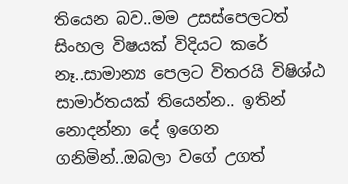තියෙන බව..මම උසස්පෙලටත් සිංහල විෂයක් විදියට කරේ නෑ..සාමාන්‍ය පෙලට විතරයි විෂිශ්ඨ සාමාර්තයක් තියෙන්න.. ඉතින් නොදන්නා දේ ඉගෙන ගනිමින්..ඔබලා වගේ උගත්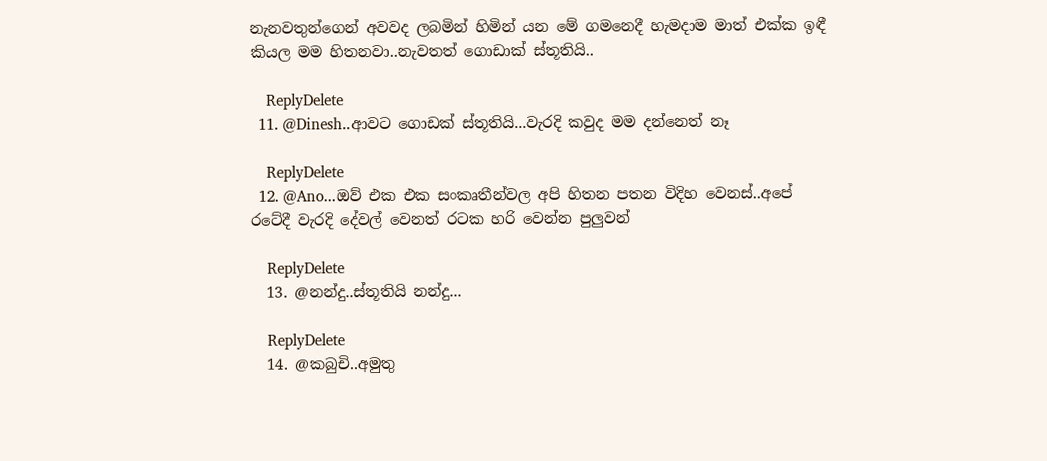නැනවතුන්ගෙන් අවවද ලබමින් හිමින් යන මේ ගමනෙදී හැමදාම මාත් එක්ක ඉඳී කියල මම හිතනවා..නැවතත් ගොඩාක් ස්තූතියි..

    ReplyDelete
  11. @Dinesh..ආවට ගොඩක් ස්තූතියි...වැරදි කවුද මම දන්නෙත් නෑ

    ReplyDelete
  12. @Ano...ඔව් එක එක සංකෘතීන්වල අපි හිතන පතන විදිහ වෙනස්..අපේ රටේදී වැරදි දේවල් වෙනත් රටක හරි වෙන්න පුලුවන්

    ReplyDelete
  13. @නන්දු..ස්තූතියි නන්දු...

    ReplyDelete
  14. @කබුචි..අමුතු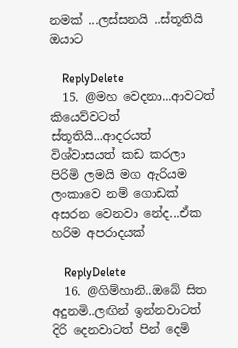නමක් ...ලස්සනයි ..ස්තූතියි ඔයාට

    ReplyDelete
  15. @මහ වෙදනා...ආවටත් කියෙව්වටත් ස්තූතියි...ආදරයත් විශ්වාසයත් කඩ කරලා පිරිමි ලමයි මග ඇරියම ලංකාවෙ නම් ගොඩක් අසරන වෙනවා නේද...ඒක හරිම අපරාදයක්

    ReplyDelete
  16. @ගිම්හානි..ඔබේ සිත අදුනමි..ලඟින් ඉන්නවාටත් දිරි දෙනවාටත් පින් දෙමි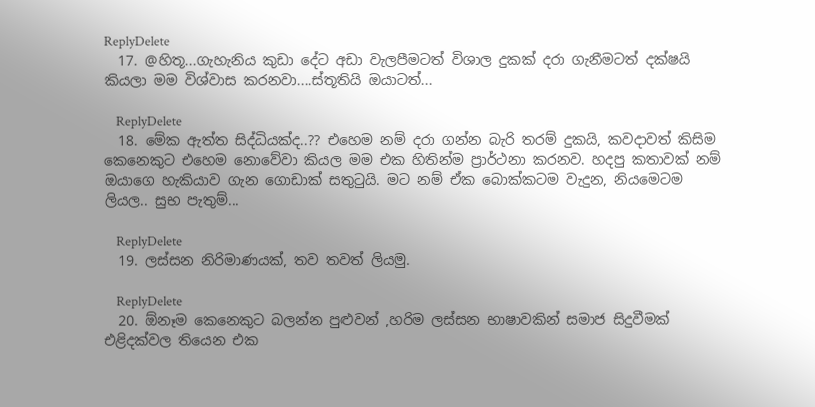ReplyDelete
  17. @හිතූ...ගැහැනිය කුඩා දේට අඩා වැලපීමටත් විශාල දුකක් දරා ගැනීමටත් දක්ෂයි කියලා මම විශ්වාස කරනවා....ස්තූතියි ඔයාටත්...

    ReplyDelete
  18. මේක ඇත්ත සිද්ධියක්ද..?? එහෙම නම් දරා ගන්න බැරි තරම් දුකයි, කවදාවත් කිසිම කෙනෙකුට එහෙම නොවේවා කියල මම එක හිතින්ම ප්‍රාර්ථනා කරනව. හදපු කතාවක් නම් ඔයාගෙ හැකියාව ගැන ගොඩාක් සතුටුයි. මට නම් ඒක බොක්කටම වැදුන, නියමෙටම ලියල.. සුභ පැතුම්...

    ReplyDelete
  19. ලස්සන නිරිමාණයක්, තව තවත් ලියමු.

    ReplyDelete
  20. ඕනෑම කෙනෙකුට බලන්න පුළුවන් ,හරිම ලස්සන භාෂාවකින් සමාජ සිදුවීමක් එළිදක්වල තියෙන එක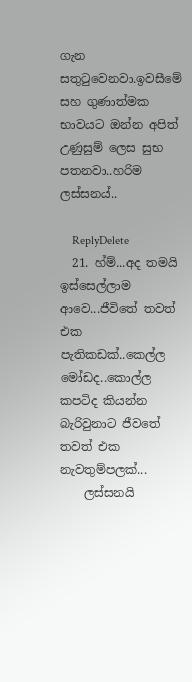ගැන සතුටුවෙනවා.ඉවසීමේ සහ ගුණාත්මක භාවයට ඔන්න අපිත් උණුසුම් ලෙස සුභ පතනවා..හරිම ලස්සනය්..

    ReplyDelete
  21. හ්ම්...අද තමයි ඉස්සෙල්ලාම ආවෙ...ජීවිතේ තවත් එක පැතිකඩක්..කෙල්ල මෝඩද..කොල්ල කපටිද කියන්න බැරිවුනාට ජීවතේ තවත් එක නැවතුම්පලක්...
    ලස්සනයි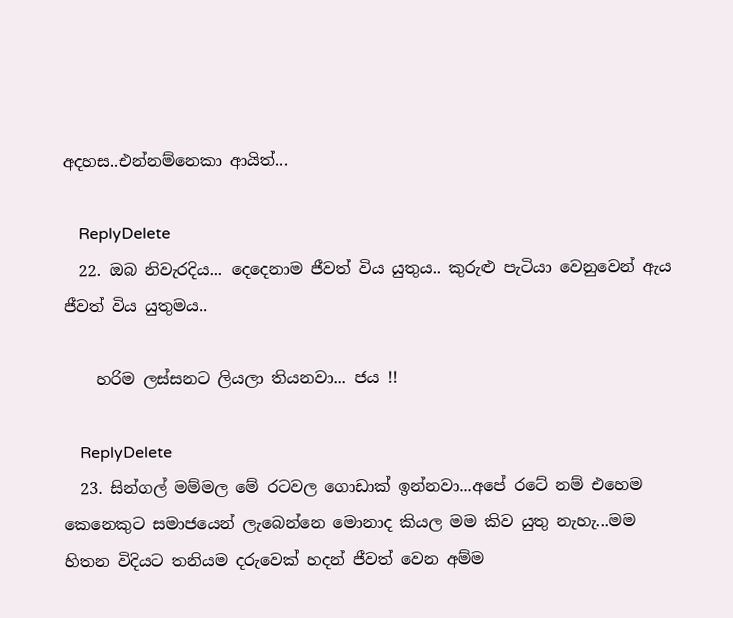අදහස..එන්නම්නෙකා ආයිත්...

    ReplyDelete
  22. ඔබ නිවැරදිය... දෙදෙනාම ජීවත් විය යුතුය.. කුරුළු පැටියා වෙනුවෙන් ඇය ජීවත් විය යුතුමය..

    හරිම ලස්සනට ලියලා තියනවා... ජය !!

    ReplyDelete
  23. සින්ගල් මම්මල මේ රටවල ගොඩාක් ඉන්නවා...අපේ රටේ නම් එහෙම කෙනෙකුට සමාජයෙන් ලැබෙන්නෙ මොනාද කියල මම කිව යුතු නැහැ...මම හිතන විදියට තනියම දරුවෙක් හදන් ජීවත් වෙන අම්ම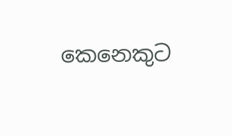කෙනෙකුට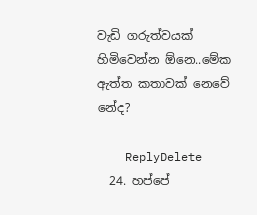වැඩි ගරුත්වයක් හිමිවෙන්න ඕනෙ..මේක ඇත්ත කතාවක් නෙවේ නේද?

    ReplyDelete
  24. හප්පේ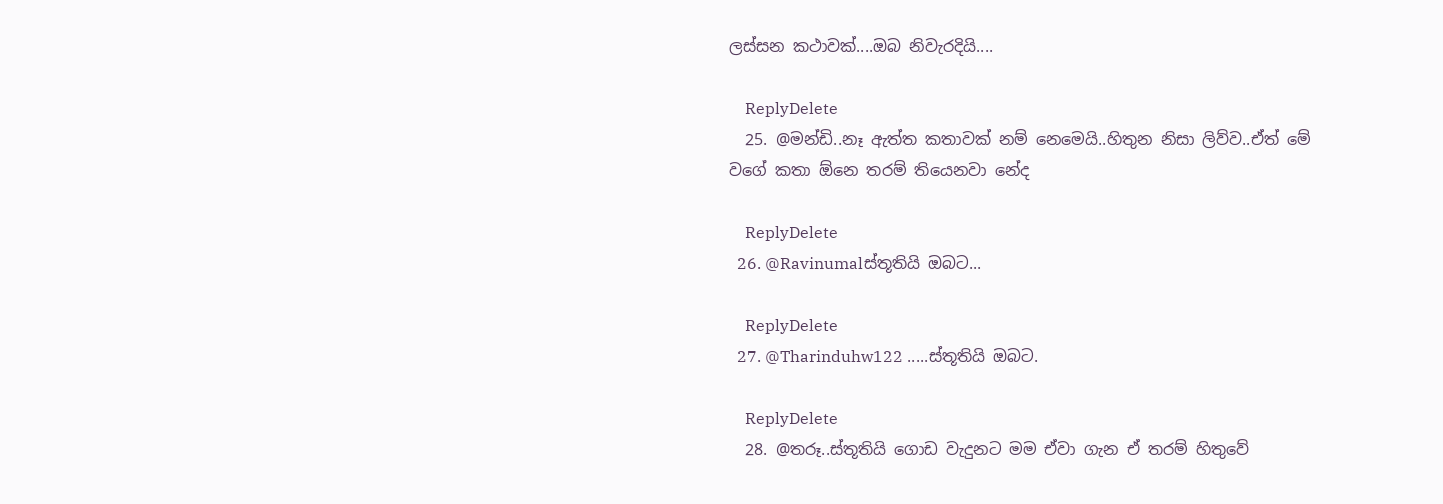ලස්සන කථාවක්....ඔබ නිවැරදියි....

    ReplyDelete
  25. @මන්ඩි..නෑ ඇත්ත කතාවක් නම් නෙමෙයි..හිතුන නිසා ලිව්ව..ඒත් මේ වගේ කතා ඕනෙ තරම් තියෙනවා නේද

    ReplyDelete
  26. @Ravinumalස්තූතියි ඔබට...

    ReplyDelete
  27. @Tharinduhw122 .....ස්තූතියි ඔබට.

    ReplyDelete
  28. @තරූ..ස්තූතියි ගොඩ වැදුනට මම ඒවා ගැන ඒ තරම් හිතුවේ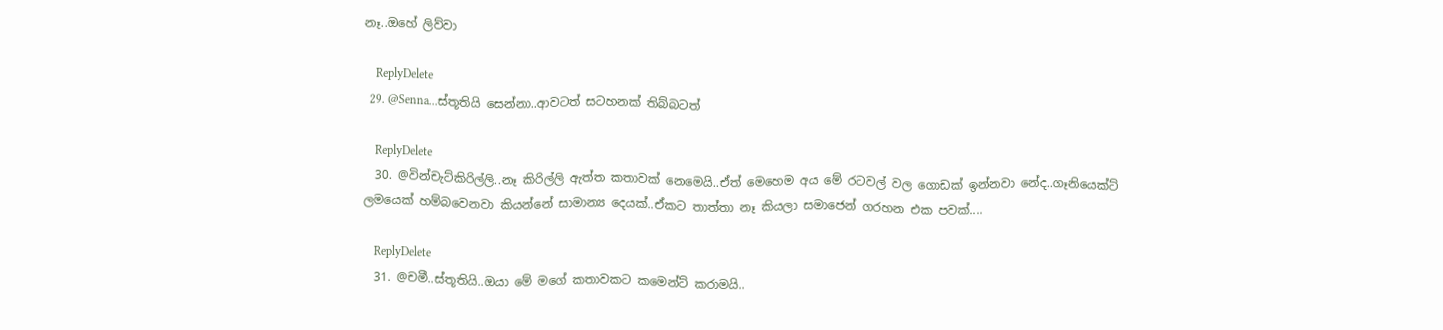නෑ..ඔහේ ලිව්වා

    ReplyDelete
  29. @Senna...ස්තූතියි සෙන්නා..ආවටත් සටහනක් තිබ්බටත්

    ReplyDelete
  30. @වින්චැට්කිරිල්ලි..නෑ කිරිල්ලි ඇත්ත කතාවක් නෙමෙයි..ඒත් මෙහෙම අය මේ රටවල් වල ගොඩක් ඉන්නවා නේද..ගෑනියෙක්ට් ලමයෙක් හම්බවෙනවා කියන්නේ සාමාන්‍ය දෙයක්..ඒකට තාත්තා නෑ කියලා සමාජෙන් ගරහන එක පවක්....

    ReplyDelete
  31. @චමී..ස්තූතියි..ඔයා මේ මගේ කතාවකට කමෙන්ට් කරාමයි..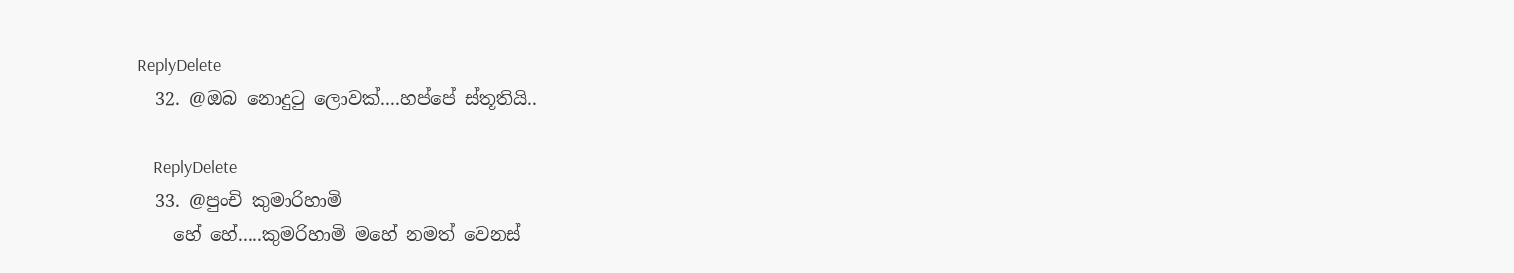ReplyDelete
  32. @ඔබ නොදු‍ටු ලොවක්....හප්පේ ස්තූතියි..

    ReplyDelete
  33. @පුංචි කුමාරිහාමි
    හේ හේ.....කුමරිහාමි මහේ නමත් වෙනස්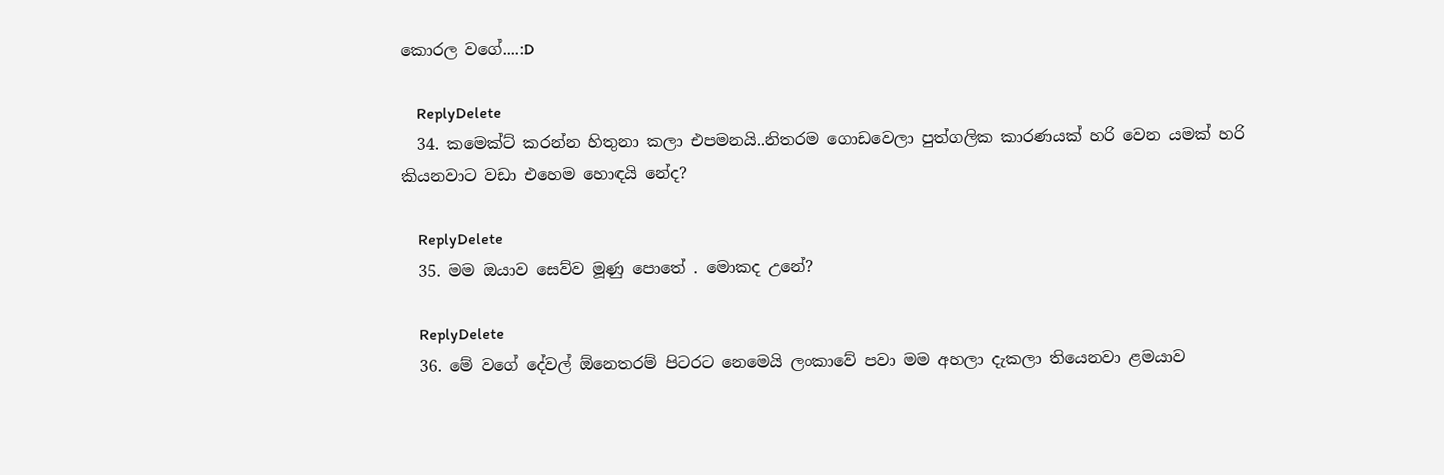කොරල වගේ....:D

    ReplyDelete
  34. කමෙක්ට් කරන්න හිතුනා කලා එපමනයි..නිතරම ගොඩවෙලා පුත්ගලික කාරණයක් හරි වෙන යමක් හරි කියනවාට වඩා එහෙම හොඳයි නේද?

    ReplyDelete
  35. මම ඔයාව සෙව්ව මූණු පොතේ . මොකද උනේ?

    ReplyDelete
  36. මේ වගේ දේවල් ඕනෙතරම් පිටරට නෙමෙයි ලංකාවේ පවා මම අහලා දැකලා තියෙනවා ළමයාව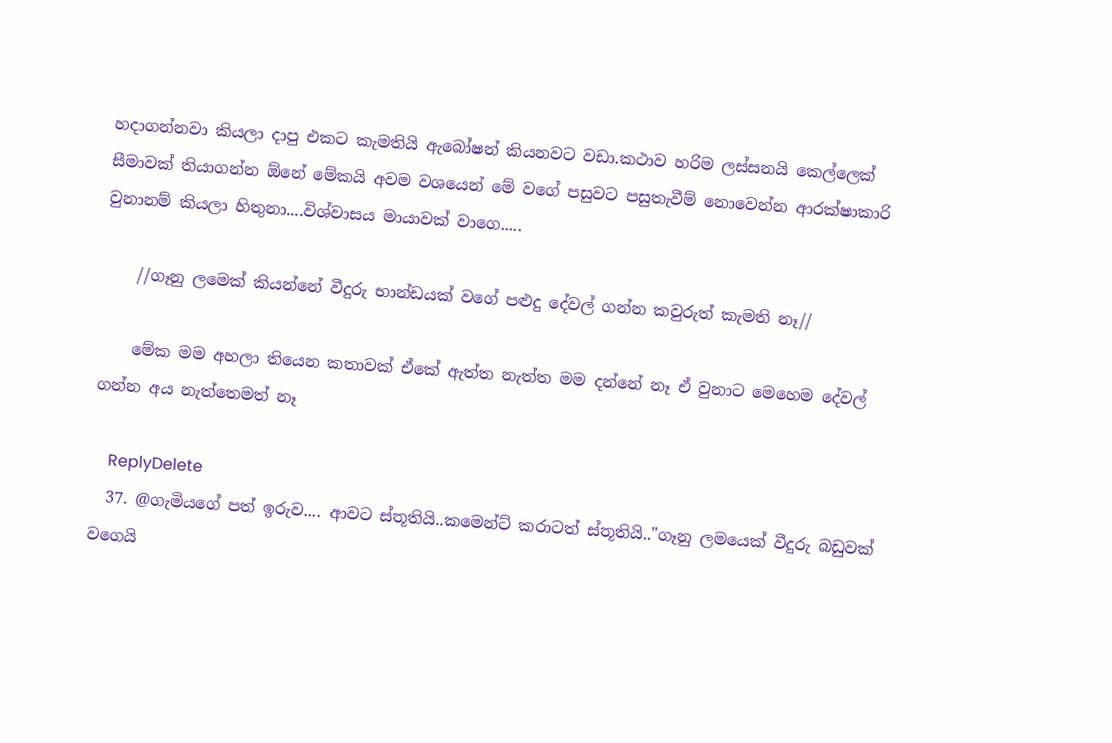හදාගන්නවා කියලා දාපු එකට කැමතියි ඇබෝෂන් කියනවට වඩා.කථාව හරිම ලස්සනයි කෙල්ලෙක් සීමාවක් තියාගන්න ඕනේ මේකයි අවම වශයෙන් මේ වගේ පසුවට පසුතැවීම් නොවෙන්න ආරක්ෂාකාරි වුනානම් කියලා හිතුනා....විශ්වාසය මායාවක් වාගෙ.....

    //ගෑනු ලමෙක් කියන්නේ වීදුරු භාන්ඩයක් වගේ පළුදු දේවල් ගන්න කවුරුත් කැමති නෑ//

    මේක මම අහලා තියෙන කතාවක් ඒකේ ඇත්ත නැත්ත මම දන්නේ නෑ ඒ වුනාට මෙහෙම දේවල් ගන්න අය නැත්තෙමත් නෑ

    ReplyDelete
  37. @ගැමියගේ පත් ඉරුව.... ආවට ස්තූතියි..කමෙන්ට් කරාටත් ස්තූතියි.."ගෑනු ලමයෙක් වීදුරු බඩුවක් වගෙයි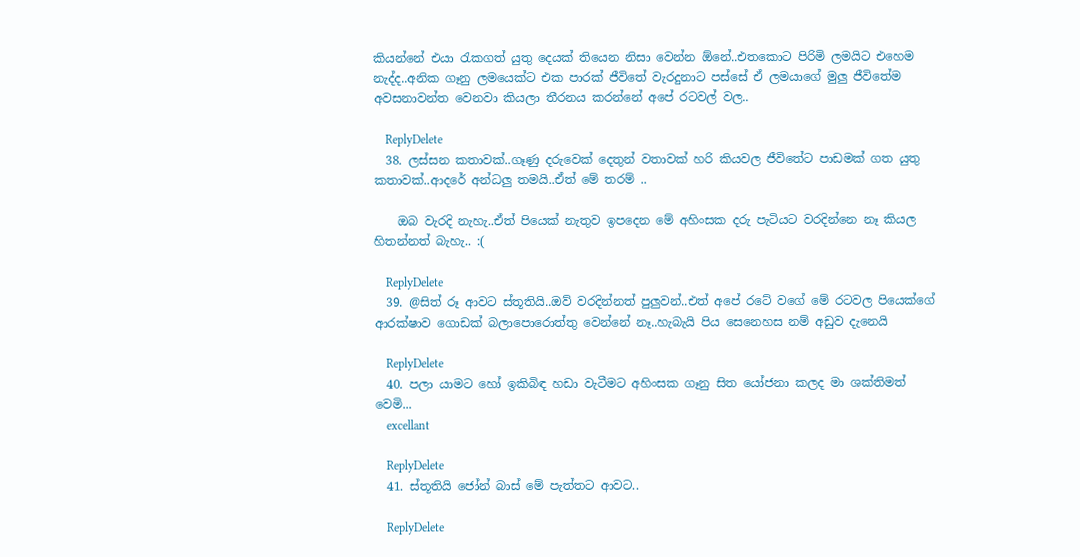කියන්නේ එයා රැකගත් යුතු දෙයක් තියෙන නිසා වෙන්න ඕනේ..එතකොට පිරිමි ලමයිට එහෙම නැද්ද..අනික ගෑනු ලමයෙක්ට එක පාරක් ජීවිතේ වැරදුනාට පස්සේ ඒ ලමයාගේ මුලු ජීවිතේම අවසනාවන්ත වෙනවා කියලා තීරනය කරන්නේ අපේ රටවල් වල..

    ReplyDelete
  38. ලස්සන කතාවක්..ගෑණු දරුවෙක් දෙතුන් වතාවක් හරි කියවල ජීවිතේට පාඩමක් ගත යුතු කතාවක්..ආදරේ අන්ධලු තමයි..ඒත් මේ තරම් ..

    ඔබ වැරදි නැහැ..ඒත් පියෙක් නැතුව ඉපදෙන මේ අහිංසක දරු පැටියට වරදින්නෙ නෑ කියල හිතන්නත් බැහැ.. :(

    ReplyDelete
  39. @සිත් රූ ආවට ස්තූතියි..ඔව් වරදින්නත් පුලුවන්..එත් අපේ රටේ වගේ මේ රටවල පියෙක්ගේ ආරක්ෂාව ගොඩක් බලාපොරොත්තු වෙන්නේ නෑ..හැබැයි පිය සෙනෙහස නම් අඩුව දැනෙයි

    ReplyDelete
  40. පලා යාමට හෝ ඉකිබිඳ හඩා වැටීමට අහිංසක ගෑනු සිත යෝජනා කලද මා ශක්තිමත් වෙමි...
    excellant

    ReplyDelete
  41. ස්තූතියි ජෝන් බාස් මේ පැත්තට ආවට..

    ReplyDelete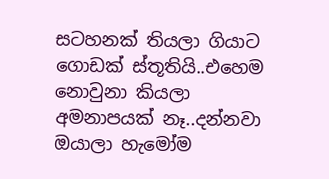සටහනක් තියලා ගියාට ගොඩක් ස්තූතියි..එහෙම නොවුනා කියලා අමනාපයක් නෑ..දන්නවා ඔයාලා හැමෝම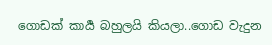ගොඩක් කාර්‍ය බහුලයි කියලා..ගොඩ වැදුන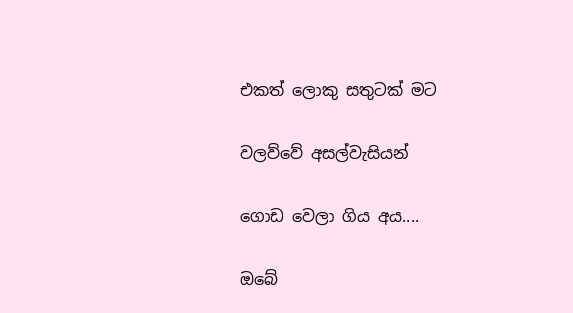එකත් ලොකු සතුටක් මට

වලව්වේ අසල්වැසියන්

ගොඩ වෙලා ගිය අය....

ඔබේ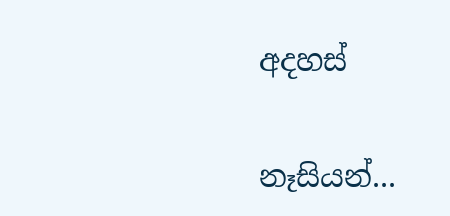අදහස්

නෑසියන්...